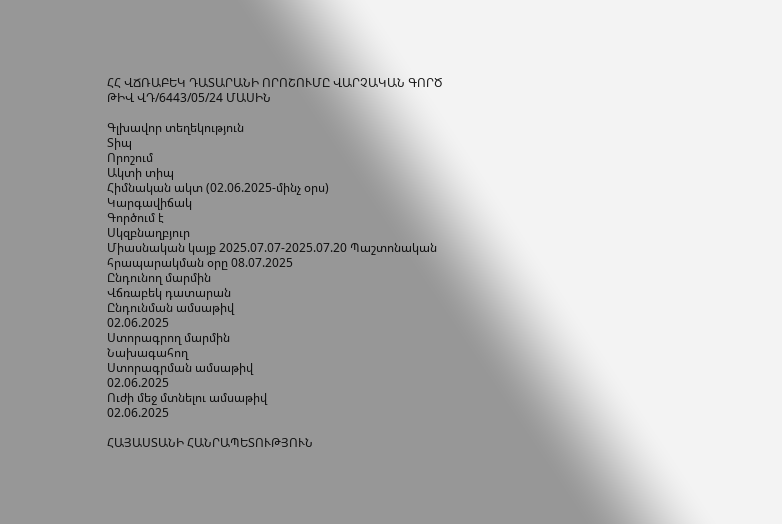ՀՀ ՎՃՌԱԲԵԿ ԴԱՏԱՐԱՆԻ ՈՐՈՇՈՒՄԸ ՎԱՐՉԱԿԱՆ ԳՈՐԾ ԹԻՎ ՎԴ/6443/05/24 ՄԱՍԻՆ

Գլխավոր տեղեկություն
Տիպ
Որոշում
Ակտի տիպ
Հիմնական ակտ (02.06.2025-մինչ օրս)
Կարգավիճակ
Գործում է
Սկզբնաղբյուր
Միասնական կայք 2025.07.07-2025.07.20 Պաշտոնական հրապարակման օրը 08.07.2025
Ընդունող մարմին
Վճռաբեկ դատարան
Ընդունման ամսաթիվ
02.06.2025
Ստորագրող մարմին
Նախագահող
Ստորագրման ամսաթիվ
02.06.2025
Ուժի մեջ մտնելու ամսաթիվ
02.06.2025

ՀԱՅԱՍՏԱՆԻ ՀԱՆՐԱՊԵՏՈՒԹՅՈՒՆ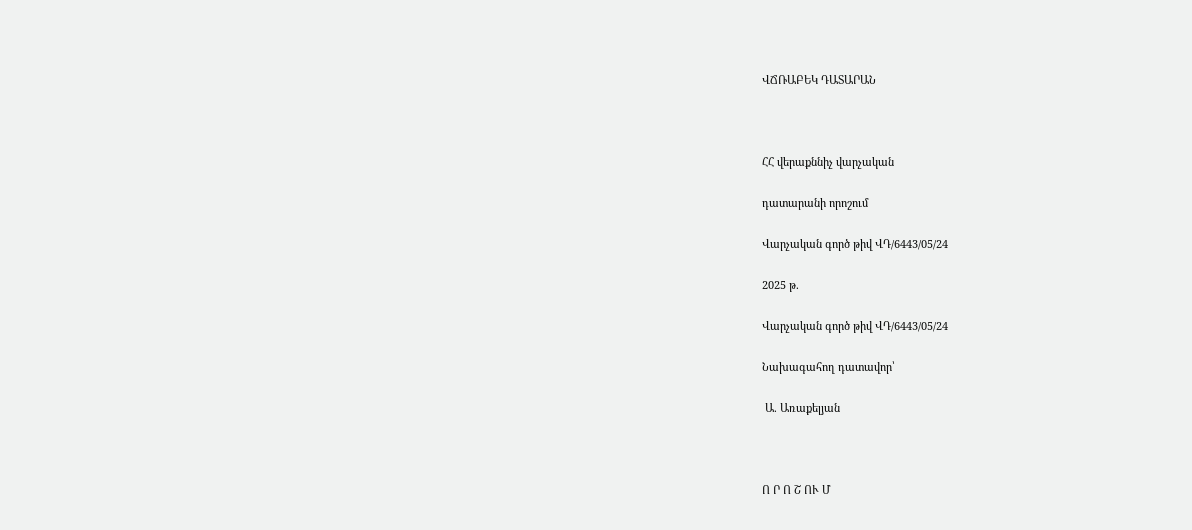ՎՃՌԱԲԵԿ ԴԱՏԱՐԱՆ



ՀՀ վերաքննիչ վարչական

դատարանի որոշում

Վարչական գործ թիվ ՎԴ/6443/05/24

2025 թ.

Վարչական գործ թիվ ՎԴ/6443/05/24

Նախագահող դատավոր՝

 Ա. Առաքելյան



Ո Ր Ո Շ ՈՒ Մ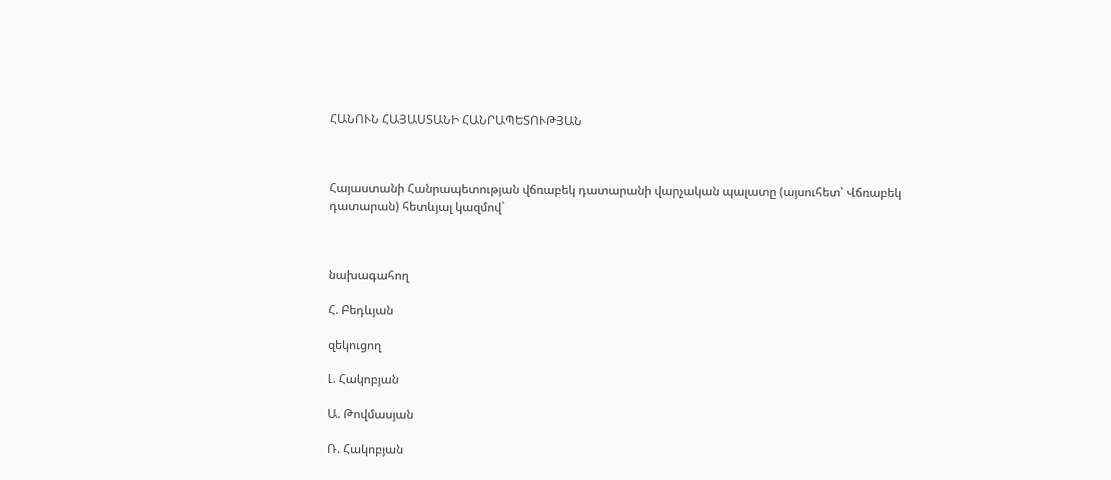ՀԱՆՈՒՆ ՀԱՅԱՍՏԱՆԻ ՀԱՆՐԱՊԵՏՈՒԹՅԱՆ



Հայաստանի Հանրապետության վճռաբեկ դատարանի վարչական պալատը (այսուհետ՝ Վճռաբեկ դատարան) հետևյալ կազմով`



նախագահող

Հ. Բեդևյան

զեկուցող

Լ. Հակոբյան

Ա. Թովմասյան

Ռ. Հակոբյան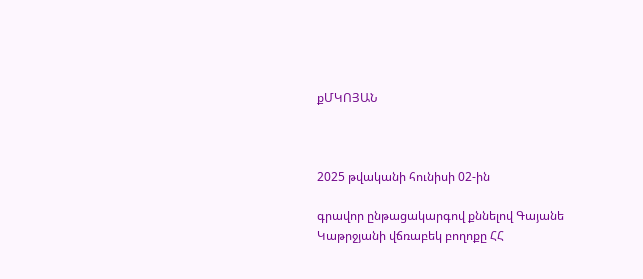քՄԿՈՅԱՆ



2025 թվականի հունիսի 02-ին

գրավոր ընթացակարգով քննելով Գայանե Կաթրջյանի վճռաբեկ բողոքը ՀՀ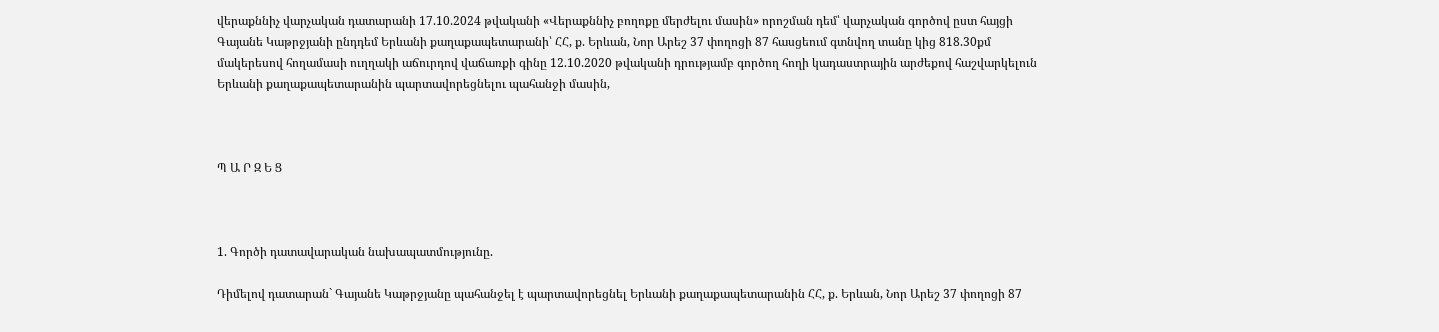վերաքննիչ վարչական դատարանի 17.10.2024 թվականի «Վերաքննիչ բողոքը մերժելու մասին» որոշման դեմ՝ վարչական գործով ըստ հայցի Գայանե Կաթրջյանի ընդդեմ Երևանի քաղաքապետարանի՝ ՀՀ, ք. Երևան, Նոր Արեշ 37 փողոցի 87 հասցեում գտնվող տանը կից 818.30քմ մակերեսով հողամասի ուղղակի աճուրդով վաճառքի գինը 12.10.2020 թվականի դրությամբ գործող հողի կադաստրային արժեքով հաշվարկելուն Երևանի քաղաքապետարանին պարտավորեցնելու պահանջի մասին,



Պ Ա Ր Զ Ե Ց



1. Գործի դատավարական նախապատմությունը.

Դիմելով դատարան` Գայանե Կաթրջյանը պահանջել է պարտավորեցնել Երևանի քաղաքապետարանին ՀՀ, ք. Երևան, Նոր Արեշ 37 փողոցի 87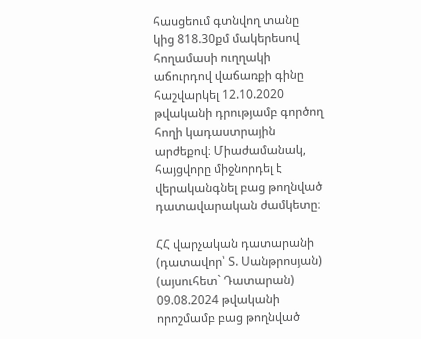հասցեում գտնվող տանը կից 818.30քմ մակերեսով հողամասի ուղղակի աճուրդով վաճառքի գինը հաշվարկել 12.10.2020 թվականի դրությամբ գործող հողի կադաստրային արժեքով։ Միաժամանակ, հայցվորը միջնորդել է վերականգնել բաց թողնված դատավարական ժամկետը։

ՀՀ վարչական դատարանի (դատավոր՝ Տ. Սանթրոսյան) (այսուհետ` Դատարան) 09.08.2024 թվականի որոշմամբ բաց թողնված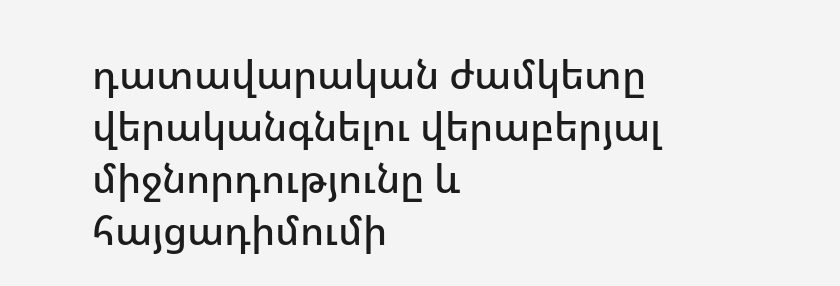դատավարական ժամկետը վերականգնելու վերաբերյալ միջնորդությունը և հայցադիմումի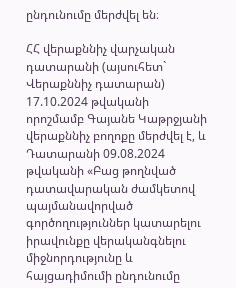ընդունումը մերժվել են։

ՀՀ վերաքննիչ վարչական դատարանի (այսուհետ` Վերաքննիչ դատարան) 17.10.2024 թվականի որոշմամբ Գայանե Կաթրջյանի վերաքննիչ բողոքը մերժվել է, և Դատարանի 09.08.2024 թվականի «Բաց թողնված դատավարական ժամկետով պայմանավորված գործողություններ կատարելու իրավունքը վերականգնելու միջնորդությունը և հայցադիմումի ընդունումը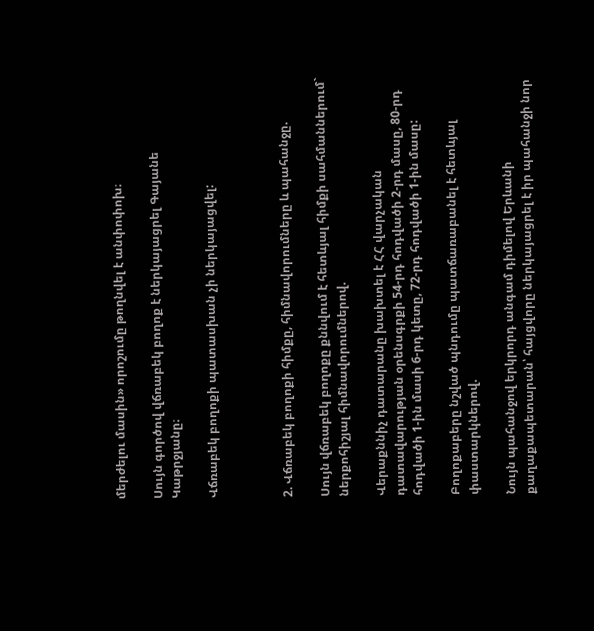մերժելու մասին» որոշումը թողնվել է անփոփոխ։

Սույն գործով վճռաբեկ բողոք է ներկայացրել Գայանե Կաթրջյանը։

Վճռաբեկ բողոքի պատասխան չի ներկայացվել:



2. Վճռաբեկ բողոքի հիմքը, հիմնավորումները և պահանջը.

Սույն վճռաբեկ բողոքը քննվում է հետևյալ հիմքի սահմաններում` ներքոհիշյալ հիմնավորումներով.

Վերաքննիչ դատարանը խախտել է ՀՀ վարչական դատավարության օրենսգրքի 54-րդ հոդվածի 2-րդ մասը, 80-րդ հոդվածի 1-ին մասի 6-րդ կետը, 72-րդ հոդվածի 1-ին մասը:

Բողոքաբերը նշված պնդումը պատճառաբանել է հետևյալ փաստարկներով.

Նույն պահանջով երկրորդ անգամ դիմելով Երևանի քաղաքապետարան՝ հայցվորը ներկայացրել է իր պահանջի նոր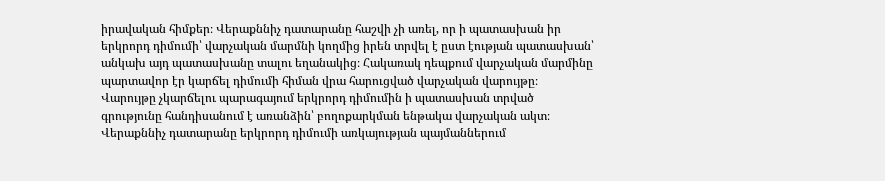իրավական հիմքեր։ Վերաքննիչ դատարանը հաշվի չի առել, որ ի պատասխան իր երկրորդ դիմումի՝ վարչական մարմնի կողմից իրեն տրվել է ըստ էության պատասխան՝ անկախ այդ պատասխանը տալու եղանակից։ Հակառակ դեպքում վարչական մարմինը պարտավոր էր կարճել դիմումի հիման վրա հարուցված վարչական վարույթը։ Վարույթը չկարճելու պարագայում երկրորդ դիմումին ի պատասխան տրված գրությունը հանդիսանում է առանձին՝ բողոքարկման ենթակա վարչական ակտ։ Վերաքննիչ դատարանը երկրորդ դիմումի առկայության պայմաններում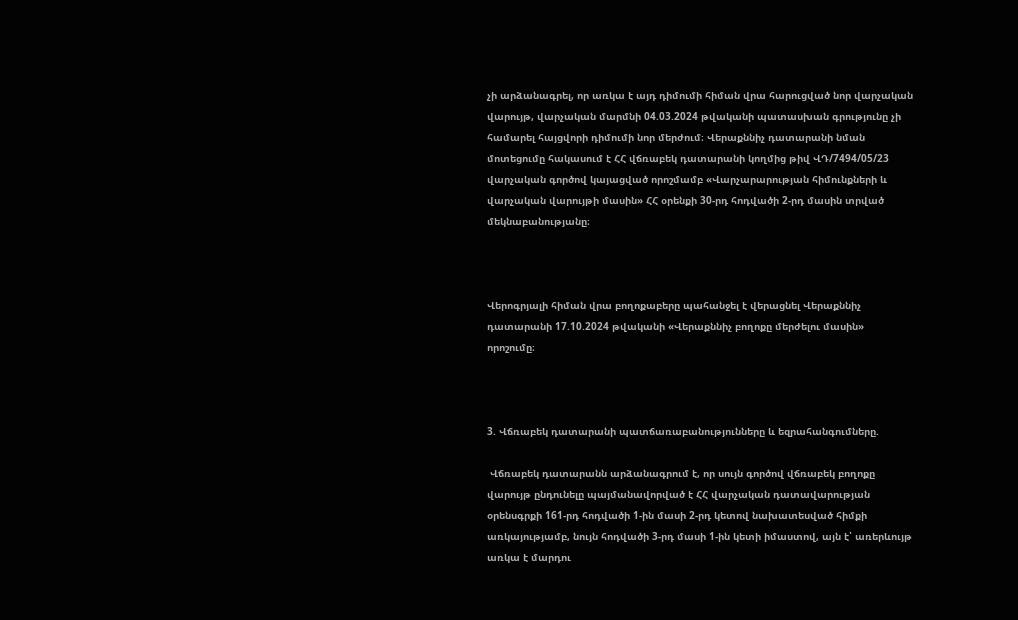չի արձանագրել, որ առկա է այդ դիմումի հիման վրա հարուցված նոր վարչական վարույթ, վարչական մարմնի 04.03.2024 թվականի պատասխան գրությունը չի համարել հայցվորի դիմումի նոր մերժում։ Վերաքննիչ դատարանի նման մոտեցումը հակասում է ՀՀ վճռաբեկ դատարանի կողմից թիվ ՎԴ/7494/05/23 վարչական գործով կայացված որոշմամբ «Վարչարարության հիմունքների և վարչական վարույթի մասին» ՀՀ օրենքի 30-րդ հոդվածի 2-րդ մասին տրված մեկնաբանությանը։



Վերոգրյալի հիման վրա բողոքաբերը պահանջել է վերացնել Վերաքննիչ դատարանի 17.10.2024 թվականի «Վերաքննիչ բողոքը մերժելու մասին» որոշումը։



3. Վճռաբեկ դատարանի պատճառաբանությունները և եզրահանգումները.

 Վճռաբեկ դատարանն արձանագրում է, որ սույն գործով վճռաբեկ բողոքը վարույթ ընդունելը պայմանավորված է ՀՀ վարչական դատավարության օրենսգրքի 161-րդ հոդվածի 1-ին մասի 2-րդ կետով նախատեսված հիմքի առկայությամբ, նույն հոդվածի 3-րդ մասի 1-ին կետի իմաստով, այն է՝ առերևույթ առկա է մարդու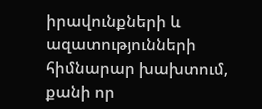իրավունքների և ազատությունների հիմնարար խախտում, քանի որ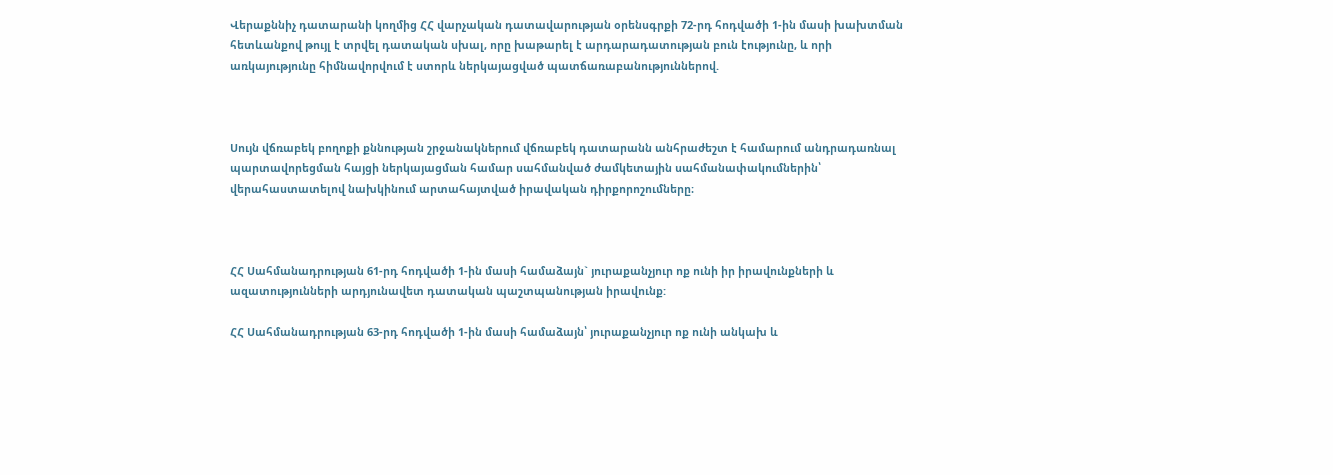Վերաքննիչ դատարանի կողմից ՀՀ վարչական դատավարության օրենսգրքի 72-րդ հոդվածի 1-ին մասի խախտման հետևանքով թույլ է տրվել դատական սխալ, որը խաթարել է արդարադատության բուն էությունը, և որի առկայությունը հիմնավորվում է ստորև ներկայացված պատճառաբանություններով.



Սույն վճռաբեկ բողոքի քննության շրջանակներում վճռաբեկ դատարանն անհրաժեշտ է համարում անդրադառնալ պարտավորեցման հայցի ներկայացման համար սահմանված ժամկետային սահմանափակումներին՝ վերահաստատելով նախկինում արտահայտված իրավական դիրքորոշումները։



ՀՀ Սահմանադրության 61-րդ հոդվածի 1-ին մասի համաձայն` յուրաքանչյուր ոք ունի իր իրավունքների և ազատությունների արդյունավետ դատական պաշտպանության իրավունք:

ՀՀ Սահմանադրության 63-րդ հոդվածի 1-ին մասի համաձայն՝ յուրաքանչյուր ոք ունի անկախ և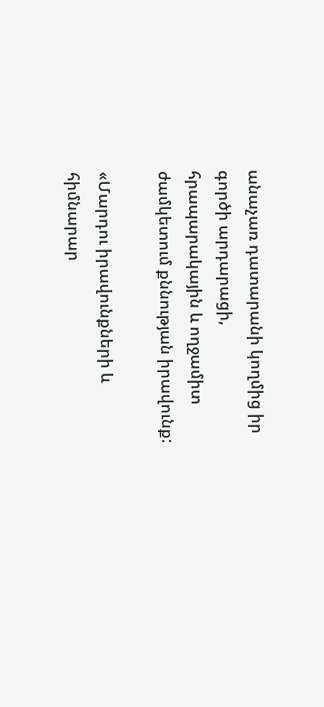անաչառ դատարանի կողմից իր գործի արդարացի, հրապարակային և ողջամիտ ժամկետում քննության իրավունք:

«Մարդու իրավունքների և հիմնարար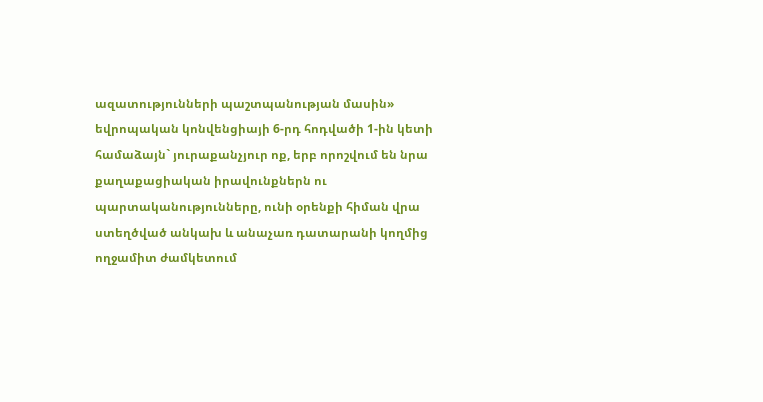ազատությունների պաշտպանության մասին» եվրոպական կոնվենցիայի 6-րդ հոդվածի 1-ին կետի համաձայն` յուրաքանչյուր ոք, երբ որոշվում են նրա քաղաքացիական իրավունքներն ու պարտականությունները, ունի օրենքի հիման վրա ստեղծված անկախ և անաչառ դատարանի կողմից ողջամիտ ժամկետում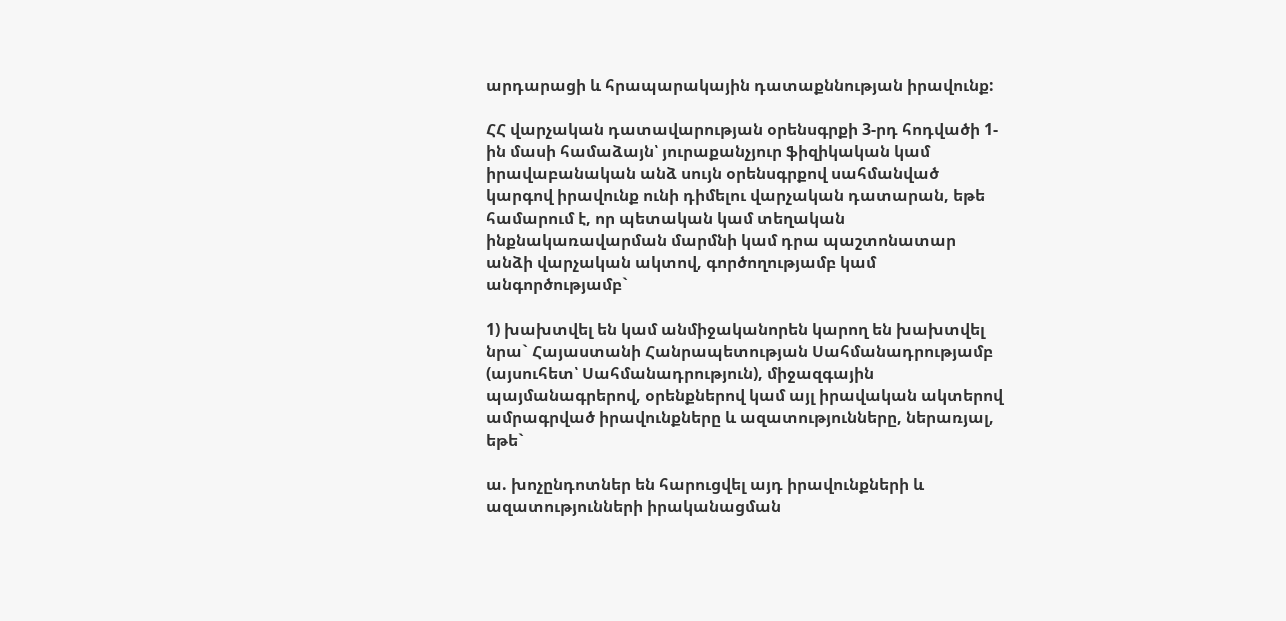արդարացի և հրապարակային դատաքննության իրավունք:

ՀՀ վարչական դատավարության օրենսգրքի 3-րդ հոդվածի 1-ին մասի համաձայն՝ յուրաքանչյուր ֆիզիկական կամ իրավաբանական անձ սույն օրենսգրքով սահմանված կարգով իրավունք ունի դիմելու վարչական դատարան, եթե համարում է, որ պետական կամ տեղական ինքնակառավարման մարմնի կամ դրա պաշտոնատար անձի վարչական ակտով, գործողությամբ կամ անգործությամբ`

1) խախտվել են կամ անմիջականորեն կարող են խախտվել նրա` Հայաստանի Հանրապետության Սահմանադրությամբ (այսուհետ՝ Սահմանադրություն), միջազգային պայմանագրերով, օրենքներով կամ այլ իրավական ակտերով ամրագրված իրավունքները և ազատությունները, ներառյալ, եթե`

ա. խոչընդոտներ են հարուցվել այդ իրավունքների և ազատությունների իրականացման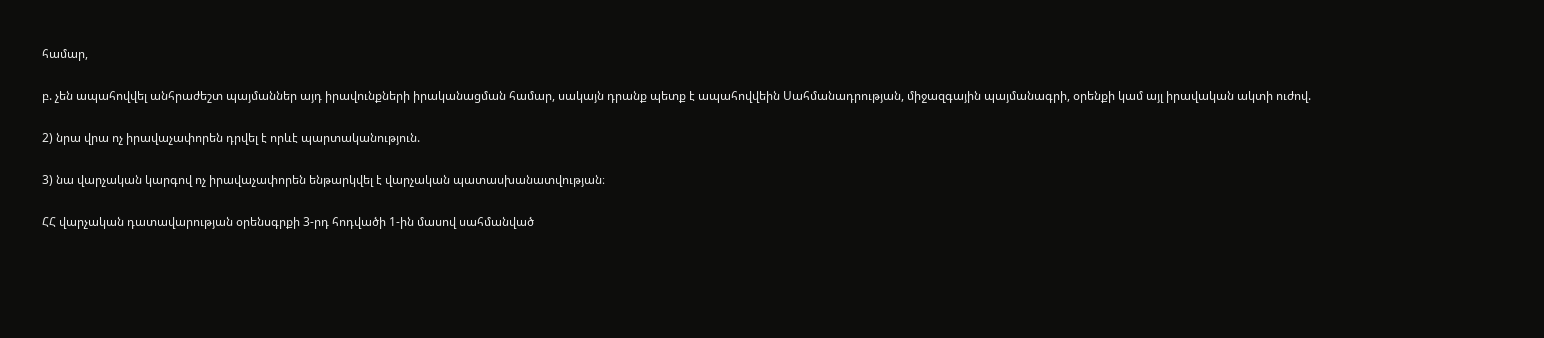համար,

բ. չեն ապահովվել անհրաժեշտ պայմաններ այդ իրավունքների իրականացման համար, սակայն դրանք պետք է ապահովվեին Սահմանադրության, միջազգային պայմանագրի, օրենքի կամ այլ իրավական ակտի ուժով.

2) նրա վրա ոչ իրավաչափորեն դրվել է որևէ պարտականություն.

3) նա վարչական կարգով ոչ իրավաչափորեն ենթարկվել է վարչական պատասխանատվության։

ՀՀ վարչական դատավարության օրենսգրքի 3-րդ հոդվածի 1-ին մասով սահմանված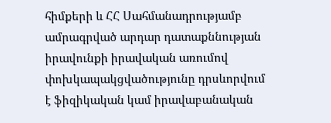հիմքերի և ՀՀ Սահմանադրությամբ ամրագրված արդար դատաքննության իրավունքի իրավական առումով փոխկապակցվածությունը դրսևորվում է ֆիզիկական կամ իրավաբանական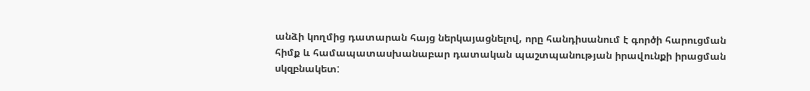անձի կողմից դատարան հայց ներկայացնելով, որը հանդիսանում է գործի հարուցման հիմք և համապատասխանաբար դատական պաշտպանության իրավունքի իրացման սկզբնակետ: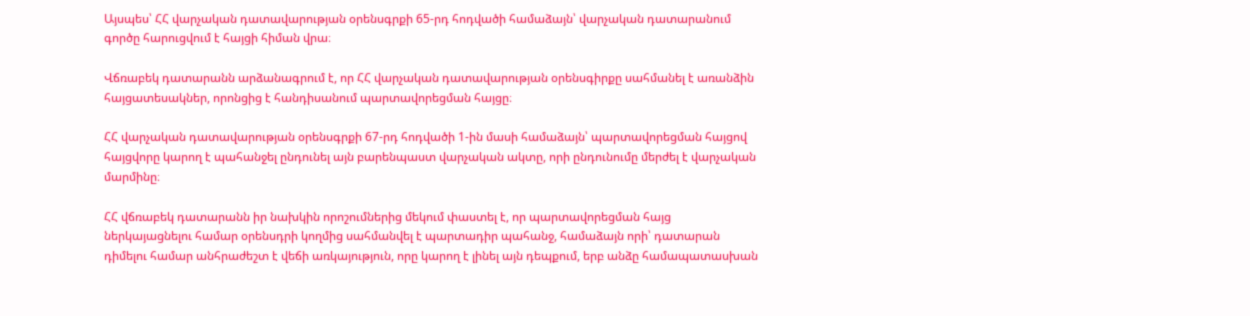Այսպես՝ ՀՀ վարչական դատավարության օրենսգրքի 65-րդ հոդվածի համաձայն՝ վարչական դատարանում գործը հարուցվում է հայցի հիման վրա։

Վճռաբեկ դատարանն արձանագրում է, որ ՀՀ վարչական դատավարության օրենսգիրքը սահմանել է առանձին հայցատեսակներ, որոնցից է հանդիսանում պարտավորեցման հայցը։

ՀՀ վարչական դատավարության օրենսգրքի 67-րդ հոդվածի 1-ին մասի համաձայն՝ պարտավորեցման հայցով հայցվորը կարող է պահանջել ընդունել այն բարենպաստ վարչական ակտը, որի ընդունումը մերժել է վարչական մարմինը։

ՀՀ վճռաբեկ դատարանն իր նախկին որոշումներից մեկում փաստել է, որ պարտավորեցման հայց ներկայացնելու համար օրենսդրի կողմից սահմանվել է պարտադիր պահանջ, համաձայն որի՝ դատարան դիմելու համար անհրաժեշտ է վեճի առկայություն, որը կարող է լինել այն դեպքում, երբ անձը համապատասխան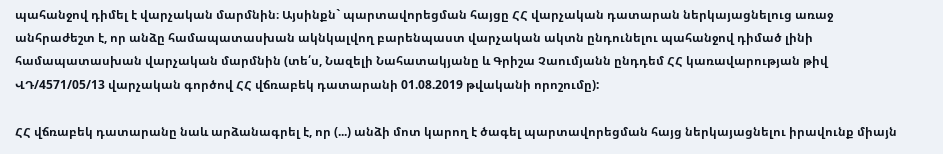պահանջով դիմել է վարչական մարմնին։ Այսինքն` պարտավորեցման հայցը ՀՀ վարչական դատարան ներկայացնելուց առաջ անհրաժեշտ է, որ անձը համապատասխան ակնկալվող բարենպաստ վարչական ակտն ընդունելու պահանջով դիմած լինի համապատասխան վարչական մարմնին (տե՛ս, Նազելի Նահատակյանը և Գրիշա Չաումյանն ընդդեմ ՀՀ կառավարության թիվ ՎԴ/4571/05/13 վարչական գործով ՀՀ վճռաբեկ դատարանի 01.08.2019 թվականի որոշումը):

ՀՀ վճռաբեկ դատարանը նաև արձանագրել է, որ (...) անձի մոտ կարող է ծագել պարտավորեցման հայց ներկայացնելու իրավունք միայն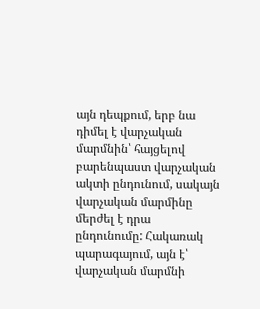այն դեպքում, երբ նա դիմել է վարչական մարմնին՝ հայցելով բարենպաստ վարչական ակտի ընդունում, սակայն վարչական մարմինը մերժել է դրա ընդունումը: Հակառակ պարագայում, այն է՝ վարչական մարմնի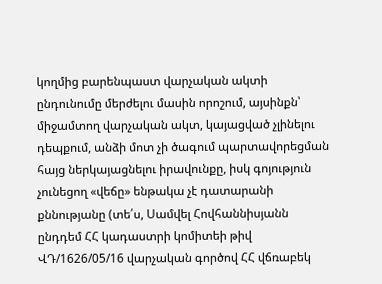կողմից բարենպաստ վարչական ակտի ընդունումը մերժելու մասին որոշում, այսինքն՝ միջամտող վարչական ակտ, կայացված չլինելու դեպքում, անձի մոտ չի ծագում պարտավորեցման հայց ներկայացնելու իրավունքը, իսկ գոյություն չունեցող «վեճը» ենթակա չէ դատարանի քննությանը (տե՛ս, Սամվել Հովհաննիսյանն ընդդեմ ՀՀ կադաստրի կոմիտեի թիվ ՎԴ/1626/05/16 վարչական գործով ՀՀ վճռաբեկ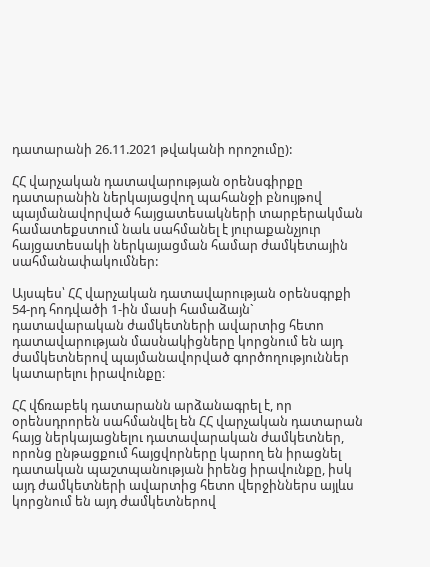դատարանի 26.11.2021 թվականի որոշումը):

ՀՀ վարչական դատավարության օրենսգիրքը դատարանին ներկայացվող պահանջի բնույթով պայմանավորված հայցատեսակների տարբերակման համատեքստում նաև սահմանել է յուրաքանչյուր հայցատեսակի ներկայացման համար ժամկետային սահմանափակումներ:

Այսպես՝ ՀՀ վարչական դատավարության օրենսգրքի 54-րդ հոդվածի 1-ին մասի համաձայն` դատավարական ժամկետների ավարտից հետո դատավարության մասնակիցները կորցնում են այդ ժամկետներով պայմանավորված գործողություններ կատարելու իրավունքը։

ՀՀ վճռաբեկ դատարանն արձանագրել է, որ օրենսդրորեն սահմանվել են ՀՀ վարչական դատարան հայց ներկայացնելու դատավարական ժամկետներ, որոնց ընթացքում հայցվորները կարող են իրացնել դատական պաշտպանության իրենց իրավունքը, իսկ այդ ժամկետների ավարտից հետո վերջիններս այլևս կորցնում են այդ ժամկետներով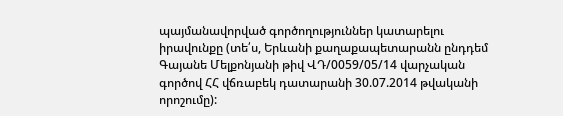պայմանավորված գործողություններ կատարելու իրավունքը (տե՛ս, Երևանի քաղաքապետարանն ընդդեմ Գայանե Մելքոնյանի թիվ ՎԴ/0059/05/14 վարչական գործով ՀՀ վճռաբեկ դատարանի 30.07.2014 թվականի որոշումը):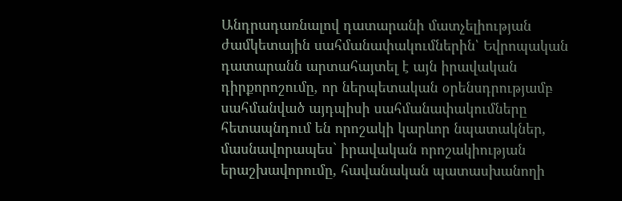Անդրադառնալով դատարանի մատչելիության ժամկետային սահմանափակումներին՝ Եվրոպական դատարանն արտահայտել է այն իրավական դիրքորոշումը, որ ներպետական օրենսդրությամբ սահմանված այդպիսի սահմանափակումները հետապնդում են որոշակի կարևոր նպատակներ, մասնավորապես` իրավական որոշակիության երաշխավորումը, հավանական պատասխանողի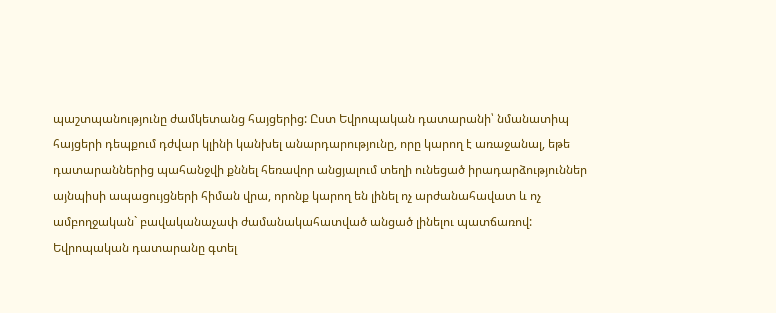պաշտպանությունը ժամկետանց հայցերից: Ըստ Եվրոպական դատարանի՝ նմանատիպ հայցերի դեպքում դժվար կլինի կանխել անարդարությունը, որը կարող է առաջանալ, եթե դատարաններից պահանջվի քննել հեռավոր անցյալում տեղի ունեցած իրադարձություններ այնպիսի ապացույցների հիման վրա, որոնք կարող են լինել ոչ արժանահավատ և ոչ ամբողջական` բավականաչափ ժամանակահատված անցած լինելու պատճառով: Եվրոպական դատարանը գտել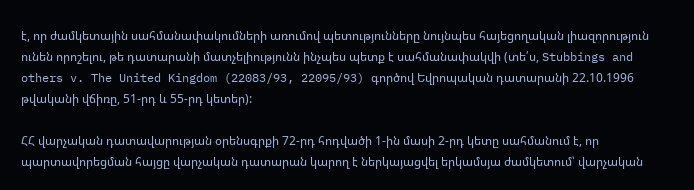է, որ ժամկետային սահմանափակումների առումով պետությունները նույնպես հայեցողական լիազորություն ունեն որոշելու, թե դատարանի մատչելիությունն ինչպես պետք է սահմանափակվի (տե՛ս, Stubbings and others v. The United Kingdom (22083/93, 22095/93) գործով Եվրոպական դատարանի 22.10.1996 թվականի վճիռը, 51-րդ և 55-րդ կետեր):

ՀՀ վարչական դատավարության օրենսգրքի 72-րդ հոդվածի 1-ին մասի 2-րդ կետը սահմանում է, որ պարտավորեցման հայցը վարչական դատարան կարող է ներկայացվել երկամսյա ժամկետում՝ վարչական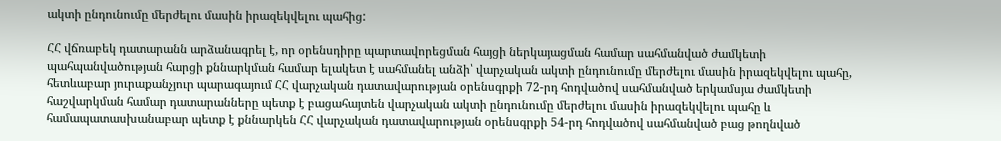ակտի ընդունումը մերժելու մասին իրազեկվելու պահից:

ՀՀ վճռաբեկ դատարանն արձանագրել է, որ օրենսդիրը պարտավորեցման հայցի ներկայացման համար սահմանված ժամկետի պահպանվածության հարցի քննարկման համար ելակետ է սահմանել անձի՝ վարչական ակտի ընդունումը մերժելու մասին իրազեկվելու պահը, հետևաբար յուրաքանչյուր պարագայում ՀՀ վարչական դատավարության օրենսգրքի 72-րդ հոդվածով սահմանված երկամսյա ժամկետի հաշվարկման համար դատարանները պետք է բացահայտեն վարչական ակտի ընդունումը մերժելու մասին իրազեկվելու պահը և համապատասխանաբար պետք է քննարկեն ՀՀ վարչական դատավարության օրենսգրքի 54-րդ հոդվածով սահմանված բաց թողնված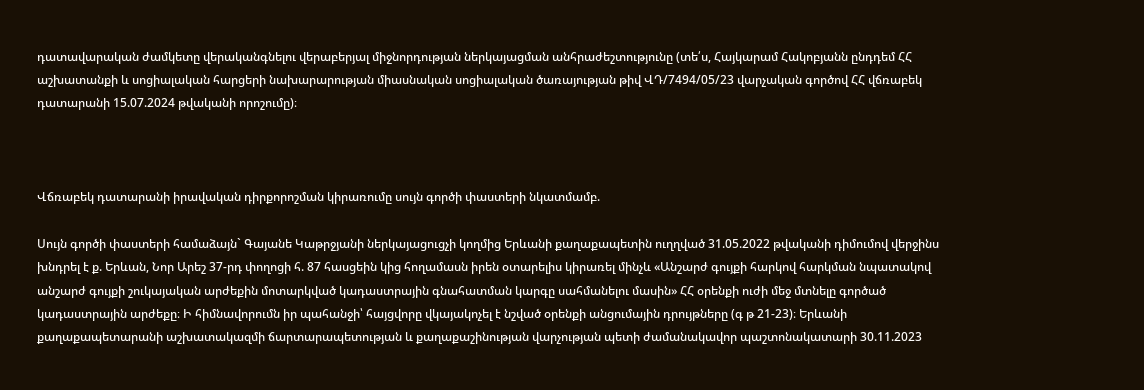դատավարական ժամկետը վերականգնելու վերաբերյալ միջնորդության ներկայացման անհրաժեշտությունը (տե՛ս, Հայկարամ Հակոբյանն ընդդեմ ՀՀ աշխատանքի և սոցիալական հարցերի նախարարության միասնական սոցիալական ծառայության թիվ ՎԴ/7494/05/23 վարչական գործով ՀՀ վճռաբեկ դատարանի 15.07.2024 թվականի որոշումը)։



Վճռաբեկ դատարանի իրավական դիրքորոշման կիրառումը սույն գործի փաստերի նկատմամբ.

Սույն գործի փաստերի համաձայն` Գայանե Կաթրջյանի ներկայացուցչի կողմից Երևանի քաղաքապետին ուղղված 31.05.2022 թվականի դիմումով վերջինս խնդրել է ք. Երևան, Նոր Արեշ 37-րդ փողոցի հ. 87 հասցեին կից հողամասն իրեն օտարելիս կիրառել մինչև «Անշարժ գույքի հարկով հարկման նպատակով անշարժ գույքի շուկայական արժեքին մոտարկված կադաստրային գնահատման կարգը սահմանելու մասին» ՀՀ օրենքի ուժի մեջ մտնելը գործած կադաստրային արժեքը։ Ի հիմնավորումն իր պահանջի՝ հայցվորը վկայակոչել է նշված օրենքի անցումային դրույթները (գ թ 21-23)։ Երևանի քաղաքապետարանի աշխատակազմի ճարտարապետության և քաղաքաշինության վարչության պետի ժամանակավոր պաշտոնակատարի 30.11.2023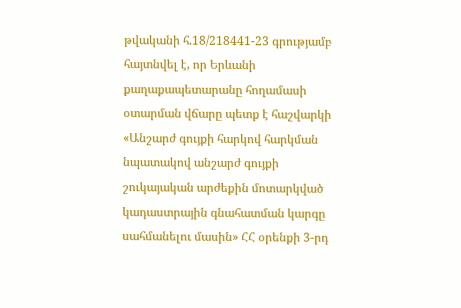թվականի հ.18/218441-23 գրությամբ հայտնվել է, որ Երևանի քաղաքապետարանը հողամասի օտարման վճարը պետք է հաշվարկի «Անշարժ գույքի հարկով հարկման նպատակով անշարժ գույքի շուկայական արժեքին մոտարկված կադաստրային գնահատման կարգը սահմանելու մասին» ՀՀ օրենքի 3-րդ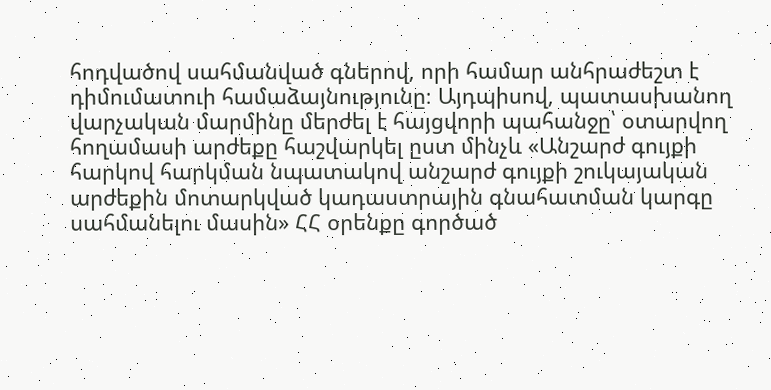հոդվածով սահմանված գներով, որի համար անհրաժեշտ է դիմումատուի համաձայնությունը։ Այդպիսով, պատասխանող վարչական մարմինը մերժել է հայցվորի պահանջը՝ օտարվող հողամասի արժեքը հաշվարկել ըստ մինչև «Անշարժ գույքի հարկով հարկման նպատակով անշարժ գույքի շուկայական արժեքին մոտարկված կադաստրային գնահատման կարգը սահմանելու մասին» ՀՀ օրենքը գործած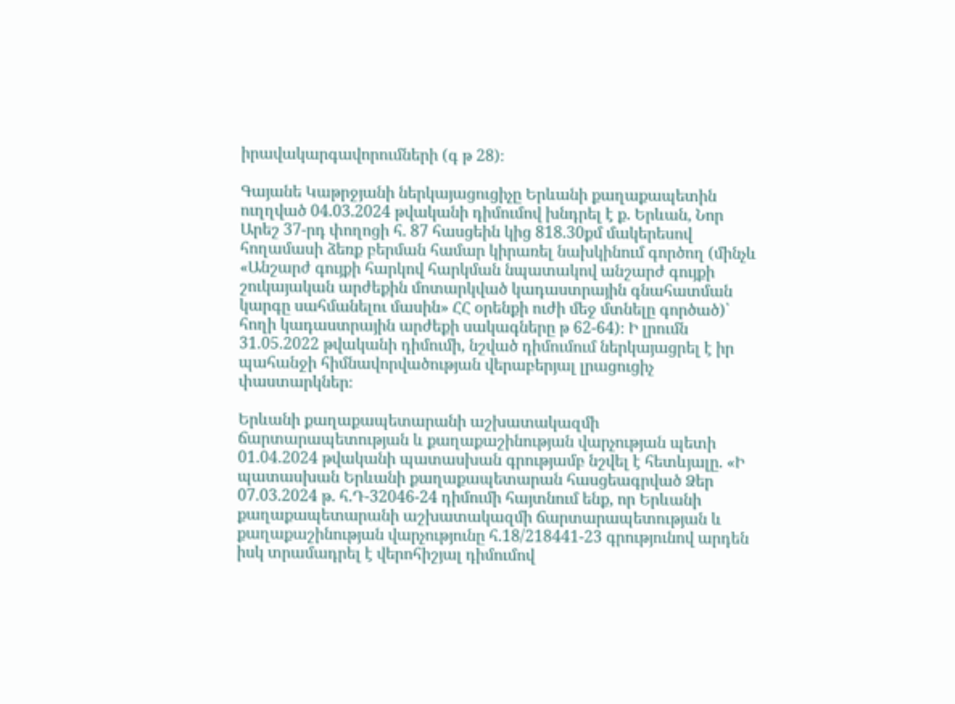իրավակարգավորումների (գ թ 28)։

Գայանե Կաթրջյանի ներկայացուցիչը Երևանի քաղաքապետին ուղղված 04.03.2024 թվականի դիմումով խնդրել է ք. Երևան, Նոր Արեշ 37-րդ փողոցի հ. 87 հասցեին կից 818.30քմ մակերեսով հողամասի ձեռք բերման համար կիրառել նախկինում գործող (մինչև «Անշարժ գույքի հարկով հարկման նպատակով անշարժ գույքի շուկայական արժեքին մոտարկված կադաստրային գնահատման կարգը սահմանելու մասին» ՀՀ օրենքի ուժի մեջ մտնելը գործած)՝ հողի կադաստրային արժեքի սակագները թ 62-64)։ Ի լրումն 31.05.2022 թվականի դիմումի, նշված դիմումում ներկայացրել է իր պահանջի հիմնավորվածության վերաբերյալ լրացուցիչ փաստարկներ։

Երևանի քաղաքապետարանի աշխատակազմի ճարտարապետության և քաղաքաշինության վարչության պետի 01.04.2024 թվականի պատասխան գրությամբ նշվել է հետևյալը. «Ի պատասխան Երևանի քաղաքապետարան հասցեագրված Ձեր 07.03.2024 թ. հ.Դ-32046-24 դիմումի հայտնում ենք, որ Երևանի քաղաքապետարանի աշխատակազմի ճարտարապետության և քաղաքաշինության վարչությունը հ.18/218441-23 գրությունով արդեն իսկ տրամադրել է վերոհիշյալ դիմումով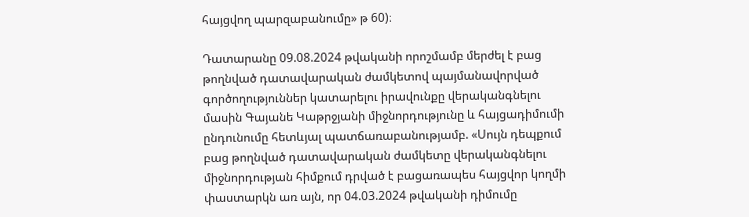հայցվող պարզաբանումը» թ 60)։

Դատարանը 09.08.2024 թվականի որոշմամբ մերժել է բաց թողնված դատավարական ժամկետով պայմանավորված գործողություններ կատարելու իրավունքը վերականգնելու մասին Գայանե Կաթրջյանի միջնորդությունը և հայցադիմումի ընդունումը հետևյալ պատճառաբանությամբ. «Սույն դեպքում բաց թողնված դատավարական ժամկետը վերականգնելու միջնորդության հիմքում դրված է բացառապես հայցվոր կողմի փաստարկն առ այն, որ 04.03.2024 թվականի դիմումը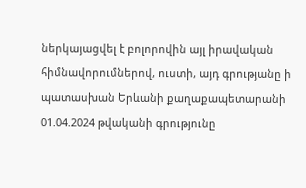ներկայացվել է բոլորովին այլ իրավական հիմնավորումներով, ուստի, այդ գրությանը ի պատասխան Երևանի քաղաքապետարանի 01.04.2024 թվականի գրությունը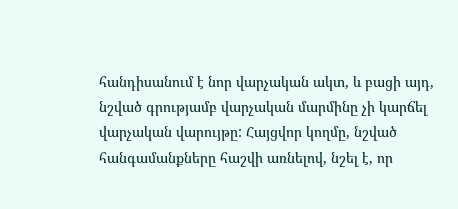հանդիսանում է նոր վարչական ակտ, և բացի այդ, նշված գրությամբ վարչական մարմինը չի կարճել վարչական վարույթը: Հայցվոր կողմը, նշված հանգամանքները հաշվի առնելով, նշել է, որ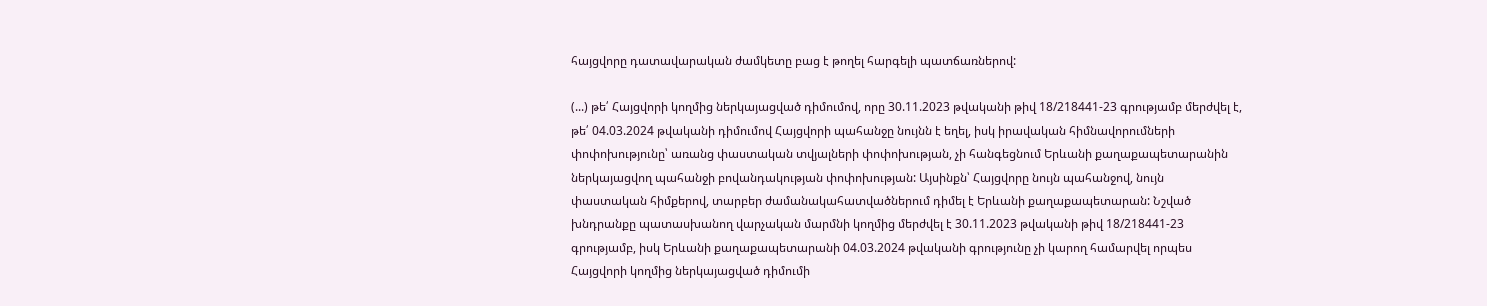հայցվորը դատավարական ժամկետը բաց է թողել հարգելի պատճառներով:

(...) թե՛ Հայցվորի կողմից ներկայացված դիմումով, որը 30.11.2023 թվականի թիվ 18/218441-23 գրությամբ մերժվել է, թե՛ 04.03.2024 թվականի դիմումով Հայցվորի պահանջը նույնն է եղել, իսկ իրավական հիմնավորումների փոփոխությունը՝ առանց փաստական տվյալների փոփոխության, չի հանգեցնում Երևանի քաղաքապետարանին ներկայացվող պահանջի բովանդակության փոփոխության: Այսինքն՝ Հայցվորը նույն պահանջով, նույն փաստական հիմքերով, տարբեր ժամանակահատվածներում դիմել է Երևանի քաղաքապետարան: Նշված խնդրանքը պատասխանող վարչական մարմնի կողմից մերժվել է 30.11.2023 թվականի թիվ 18/218441-23 գրությամբ, իսկ Երևանի քաղաքապետարանի 04.03.2024 թվականի գրությունը չի կարող համարվել որպես Հայցվորի կողմից ներկայացված դիմումի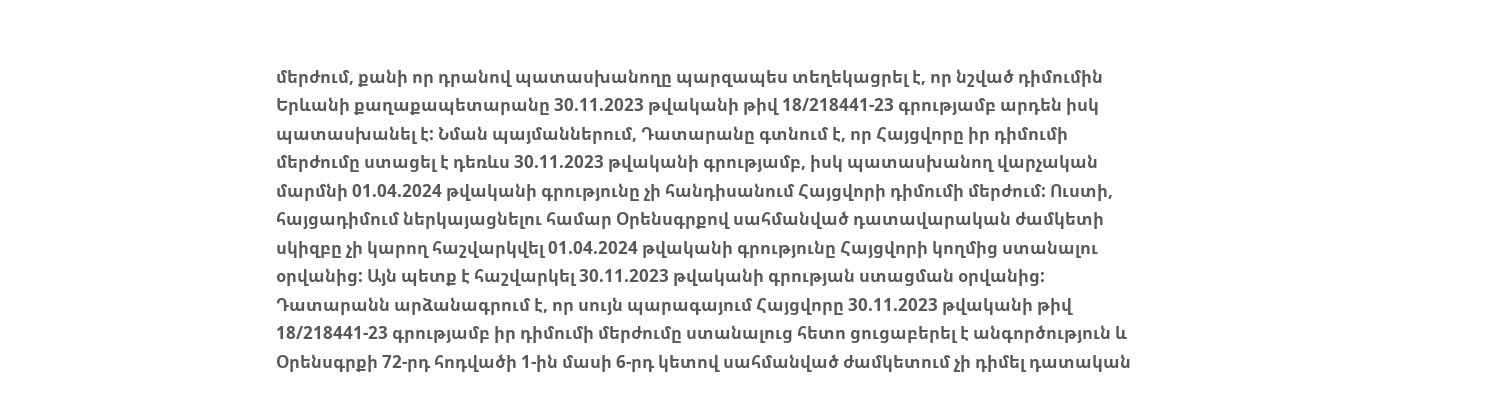մերժում, քանի որ դրանով պատասխանողը պարզապես տեղեկացրել է, որ նշված դիմումին Երևանի քաղաքապետարանը 30.11.2023 թվականի թիվ 18/218441-23 գրությամբ արդեն իսկ պատասխանել է: Նման պայմաններում, Դատարանը գտնում է, որ Հայցվորը իր դիմումի մերժումը ստացել է դեռևս 30.11.2023 թվականի գրությամբ, իսկ պատասխանող վարչական մարմնի 01.04.2024 թվականի գրությունը չի հանդիսանում Հայցվորի դիմումի մերժում: Ուստի, հայցադիմում ներկայացնելու համար Օրենսգրքով սահմանված դատավարական ժամկետի սկիզբը չի կարող հաշվարկվել 01.04.2024 թվականի գրությունը Հայցվորի կողմից ստանալու օրվանից: Այն պետք է հաշվարկել 30.11.2023 թվականի գրության ստացման օրվանից: Դատարանն արձանագրում է, որ սույն պարագայում Հայցվորը 30.11.2023 թվականի թիվ 18/218441-23 գրությամբ իր դիմումի մերժումը ստանալուց հետո ցուցաբերել է անգործություն և Օրենսգրքի 72-րդ հոդվածի 1-ին մասի 6-րդ կետով սահմանված ժամկետում չի դիմել դատական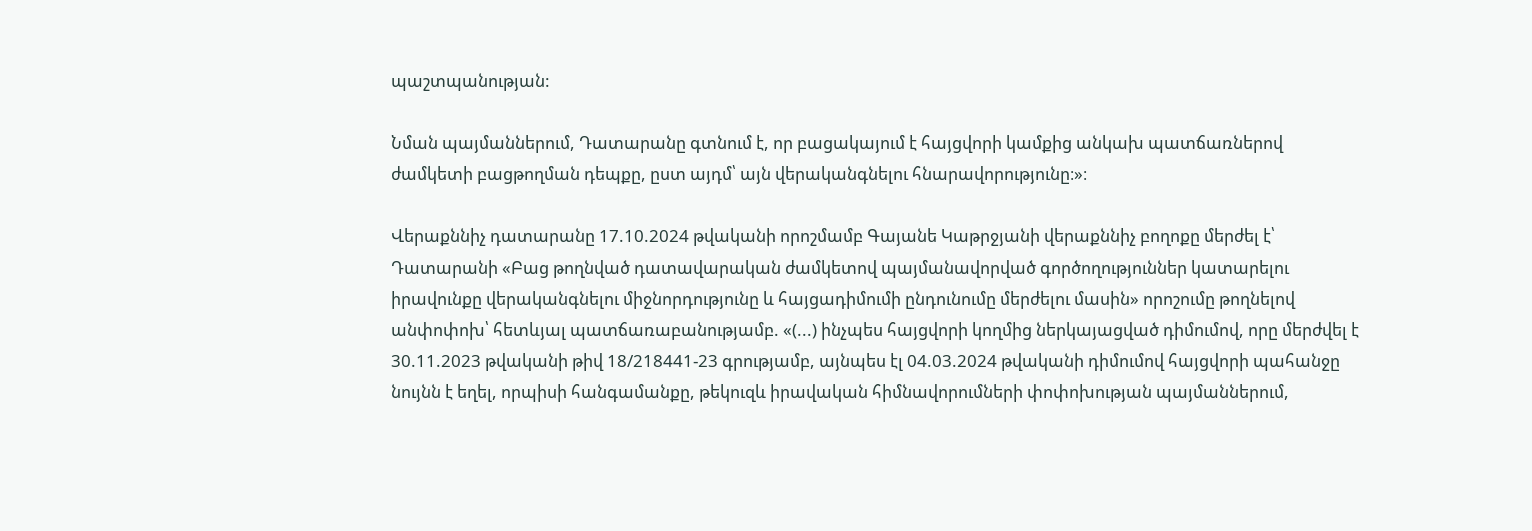պաշտպանության:

Նման պայմաններում, Դատարանը գտնում է, որ բացակայում է հայցվորի կամքից անկախ պատճառներով ժամկետի բացթողման դեպքը, ըստ այդմ՝ այն վերականգնելու հնարավորությունը։»։

Վերաքննիչ դատարանը 17.10.2024 թվականի որոշմամբ Գայանե Կաթրջյանի վերաքննիչ բողոքը մերժել է՝ Դատարանի «Բաց թողնված դատավարական ժամկետով պայմանավորված գործողություններ կատարելու իրավունքը վերականգնելու միջնորդությունը և հայցադիմումի ընդունումը մերժելու մասին» որոշումը թողնելով անփոփոխ՝ հետևյալ պատճառաբանությամբ. «(...) ինչպես հայցվորի կողմից ներկայացված դիմումով, որը մերժվել է 30.11.2023 թվականի թիվ 18/218441-23 գրությամբ, այնպես էլ 04.03.2024 թվականի դիմումով հայցվորի պահանջը նույնն է եղել, որպիսի հանգամանքը, թեկուզև իրավական հիմնավորումների փոփոխության պայմաններում,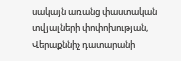սակայն առանց փաստական տվյալների փոփոխության, Վերաքննիչ դատարանի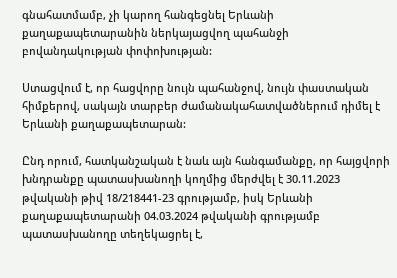գնահատմամբ, չի կարող հանգեցնել Երևանի քաղաքապետարանին ներկայացվող պահանջի բովանդակության փոփոխության:

Ստացվում է, որ հացվորը նույն պահանջով, նույն փաստական հիմքերով, սակայն տարբեր ժամանակահատվածներում դիմել է Երևանի քաղաքապետարան:

Ընդ որում, հատկանշական է նաև այն հանգամանքը, որ հայցվորի խնդրանքը պատասխանողի կողմից մերժվել է 30.11.2023 թվականի թիվ 18/218441-23 գրությամբ, իսկ Երևանի քաղաքապետարանի 04.03.2024 թվականի գրությամբ պատասխանողը տեղեկացրել է,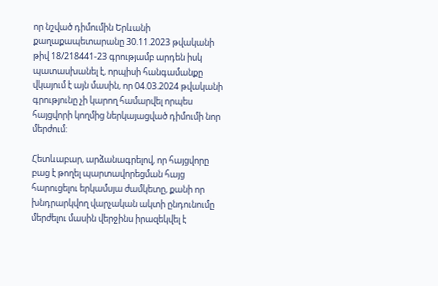որ նշված դիմումին Երևանի քաղաքապետարանը 30.11.2023 թվականի թիվ 18/218441-23 գրությամբ արդեն իսկ պատասխանել է, որպիսի հանգամանքը վկայում է այն մասին, որ 04.03.2024 թվականի գրությունը չի կարող համարվել որպես հայցվորի կողմից ներկայացված դիմումի նոր մերժում:

Հետևաբար, արձանագրելով, որ հայցվորը բաց է թողել պարտավորեցման հայց հարուցելու երկամսյա ժամկետը, քանի որ խնդրարկվող վարչական ակտի ընդունումը մերժելու մասին վերջինս իրազեկվել է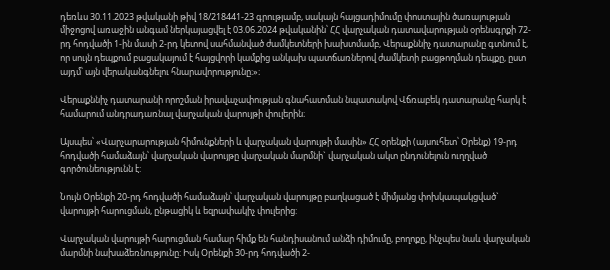դեռևս 30.11.2023 թվականի թիվ 18/218441-23 գրությամբ, սակայն հայցադիմումը փոստային ծառայության միջոցով առաջին անգամ ներկայացվել է 03.06.2024 թվականին՝ ՀՀ վարչական դատավարության օրենսգրքի 72-րդ հոդվածի 1-ին մասի 2-րդ կետով սահմանված ժամկետների խախտմամբ, Վերաքննիչ դատարանը գտնում է, որ սույն դեպքում բացակայում է հայցվորի կամքից անկախ պատճառներով ժամկետի բացթողման դեպքը, ըստ այդմ՝ այն վերականգնելու հնարավորությունը։»։

Վերաքննիչ դատարանի որոշման իրավաչափության գնահատման նպատակով Վճռաբեկ դատարանը հարկ է համարում անդրադառնալ վարչական վարույթի փուլերին։

Այսպես՝ «Վարչարարության հիմունքների և վարչական վարույթի մասին» ՀՀ օրենքի (այսուհետ՝ Օրենք) 19-րդ հոդվածի համաձայն՝ վարչական վարույթը վարչական մարմնի` վարչական ակտ ընդունելուն ուղղված գործունեությունն է:

Նույն Օրենքի 20-րդ հոդվածի համաձայն՝ վարչական վարույթը բաղկացած է միմյանց փոխկապակցված` վարույթի հարուցման, ընթացիկ և եզրափակիչ փուլերից:

Վարչական վարույթի հարուցման համար հիմք են հանդիսանում անձի դիմումը, բողոքը, ինչպես նաև վարչական մարմնի նախաձեռնությունը: Իսկ Օրենքի 30-րդ հոդվածի 2-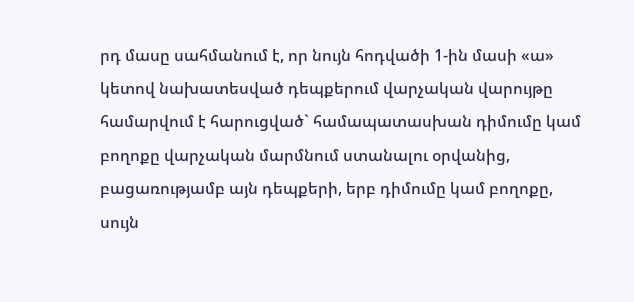րդ մասը սահմանում է, որ նույն հոդվածի 1-ին մասի «ա» կետով նախատեսված դեպքերում վարչական վարույթը համարվում է հարուցված` համապատասխան դիմումը կամ բողոքը վարչական մարմնում ստանալու օրվանից, բացառությամբ այն դեպքերի, երբ դիմումը կամ բողոքը, սույն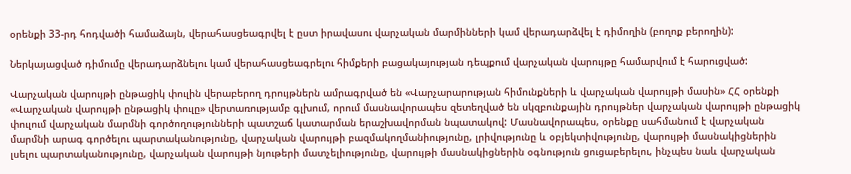օրենքի 33-րդ հոդվածի համաձայն, վերահասցեագրվել է ըստ իրավասու վարչական մարմինների կամ վերադարձվել է դիմողին (բողոք բերողին):

Ներկայացված դիմումը վերադարձնելու կամ վերահասցեագրելու հիմքերի բացակայության դեպքում վարչական վարույթը համարվում է հարուցված:

Վարչական վարույթի ընթացիկ փուլին վերաբերող դրույթներն ամրագրված են «Վարչարարության հիմունքների և վարչական վարույթի մասին» ՀՀ օրենքի «Վարչական վարույթի ընթացիկ փուլը» վերտառությամբ գլխում, որում մասնավորապես զետեղված են սկզբունքային դրույթներ վարչական վարույթի ընթացիկ փուլում վարչական մարմնի գործողությունների պատշաճ կատարման երաշխավորման նպատակով: Մասնավորապես, օրենքը սահմանում է վարչական մարմնի արագ գործելու պարտականությունը, վարչական վարույթի բազմակողմանիությունը, լրիվությունը և օբյեկտիվությունը, վարույթի մասնակիցներին լսելու պարտականությունը, վարչական վարույթի նյութերի մատչելիությունը, վարույթի մասնակիցներին օգնություն ցուցաբերելու, ինչպես նաև վարչական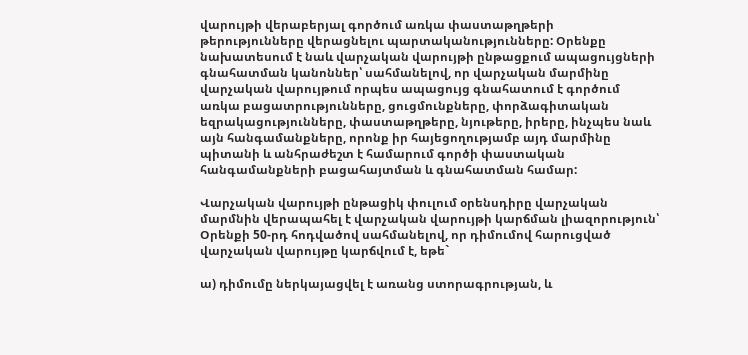վարույթի վերաբերյալ գործում առկա փաստաթղթերի թերությունները վերացնելու պարտականությունները: Օրենքը նախատեսում է նաև վարչական վարույթի ընթացքում ապացույցների գնահատման կանոններ՝ սահմանելով, որ վարչական մարմինը վարչական վարույթում որպես ապացույց գնահատում է գործում առկա բացատրությունները, ցուցմունքները, փորձագիտական եզրակացությունները, փաստաթղթերը, նյութերը, իրերը, ինչպես նաև այն հանգամանքները, որոնք իր հայեցողությամբ այդ մարմինը պիտանի և անհրաժեշտ է համարում գործի փաստական հանգամանքների բացահայտման և գնահատման համար:

Վարչական վարույթի ընթացիկ փուլում օրենսդիրը վարչական մարմնին վերապահել է վարչական վարույթի կարճման լիազորություն՝ Օրենքի 50-րդ հոդվածով սահմանելով, որ դիմումով հարուցված վարչական վարույթը կարճվում է, եթե`

ա) դիմումը ներկայացվել է առանց ստորագրության, և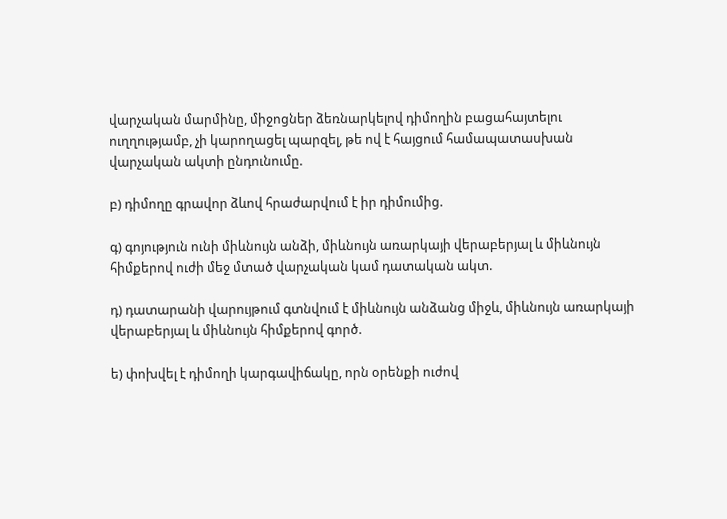վարչական մարմինը, միջոցներ ձեռնարկելով դիմողին բացահայտելու ուղղությամբ, չի կարողացել պարզել, թե ով է հայցում համապատասխան վարչական ակտի ընդունումը.

բ) դիմողը գրավոր ձևով հրաժարվում է իր դիմումից.

գ) գոյություն ունի միևնույն անձի, միևնույն առարկայի վերաբերյալ և միևնույն հիմքերով ուժի մեջ մտած վարչական կամ դատական ակտ.

դ) դատարանի վարույթում գտնվում է միևնույն անձանց միջև, միևնույն առարկայի վերաբերյալ և միևնույն հիմքերով գործ.

ե) փոխվել է դիմողի կարգավիճակը, որն օրենքի ուժով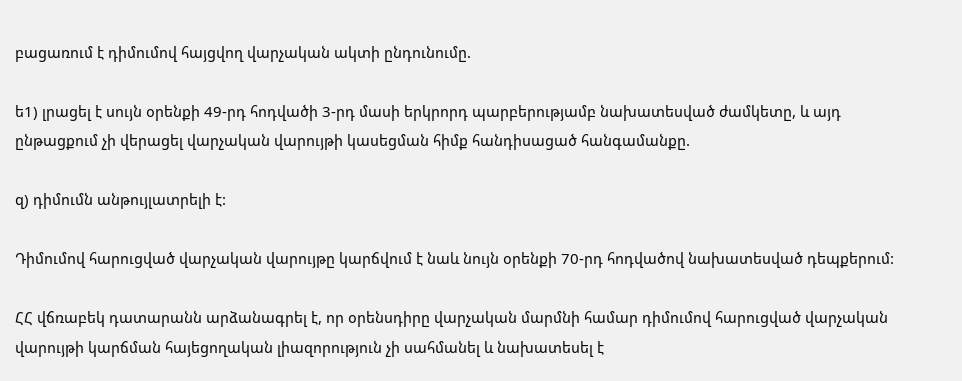բացառում է դիմումով հայցվող վարչական ակտի ընդունումը.

ե1) լրացել է սույն օրենքի 49-րդ հոդվածի 3-րդ մասի երկրորդ պարբերությամբ նախատեսված ժամկետը, և այդ ընթացքում չի վերացել վարչական վարույթի կասեցման հիմք հանդիսացած հանգամանքը.

զ) դիմումն անթույլատրելի է:

Դիմումով հարուցված վարչական վարույթը կարճվում է նաև նույն օրենքի 70-րդ հոդվածով նախատեսված դեպքերում:

ՀՀ վճռաբեկ դատարանն արձանագրել է, որ օրենսդիրը վարչական մարմնի համար դիմումով հարուցված վարչական վարույթի կարճման հայեցողական լիազորություն չի սահմանել և նախատեսել է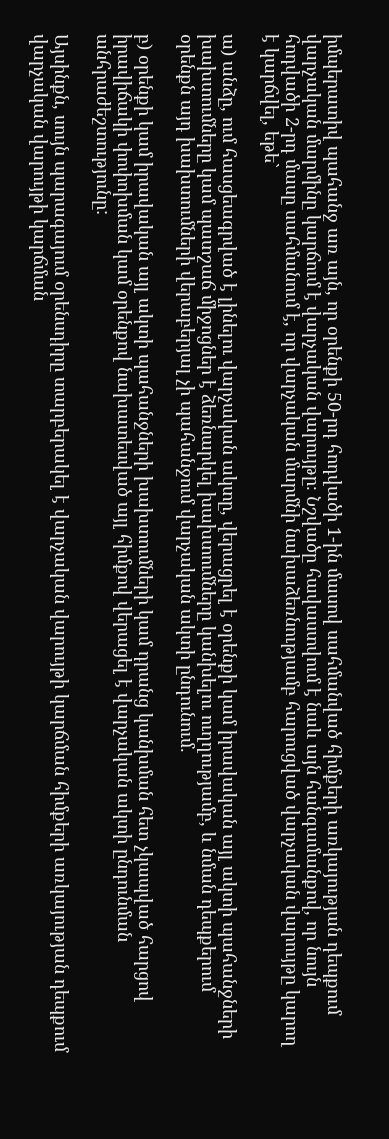իմպերատիվ պահանջ առ այն, որ օրենքի 50-րդ հոդվածի 1-ին մասով սահմանված հիմքերի առկայության դեպքում վարչական մարմինը կարճում է վարչական վարույթը։ Նշվածը հավաստվում է նաև այն հանգամանքով, որ նույն հոդվածի 2-րդ մասը սահմանում է, որ վարչական մարմնի նախաձեռնությամբ հարուցված վարչական վարույթը կարող է կարճվել, եթե`

ա) անձը, ում հասցեագրված է լինելու վարչական ակտը, վերացրել է օրենքի կամ իրավական այլ ակտի պահանջների խախտումները կամ պատշաճ միջոցներ է ձեռնարկել խախտումները կանխելու ուղղությամբ, և նման դեպքերում օրենքն այդ խախտումների վերաբերյալ չի պահանջում վարչական ակտի ընդունում.

բ) օրենքի կամ իրավական այլ ակտի պահանջների խախտումների կամ դրանց կանխման հետ չկապված հարցով իրավիճակի փոփոխման կամ օրենքով նախատեսված այլ հիմքով վերացել է վարչական ակտի ընդունման անհրաժեշտությունը:

Այսինքն, սույն պարագայում օրենսդիրը տարբերակել է վարչական վարույթի կարճման հիմքերի առկայության դեպքում վարչական վարույթի կարճման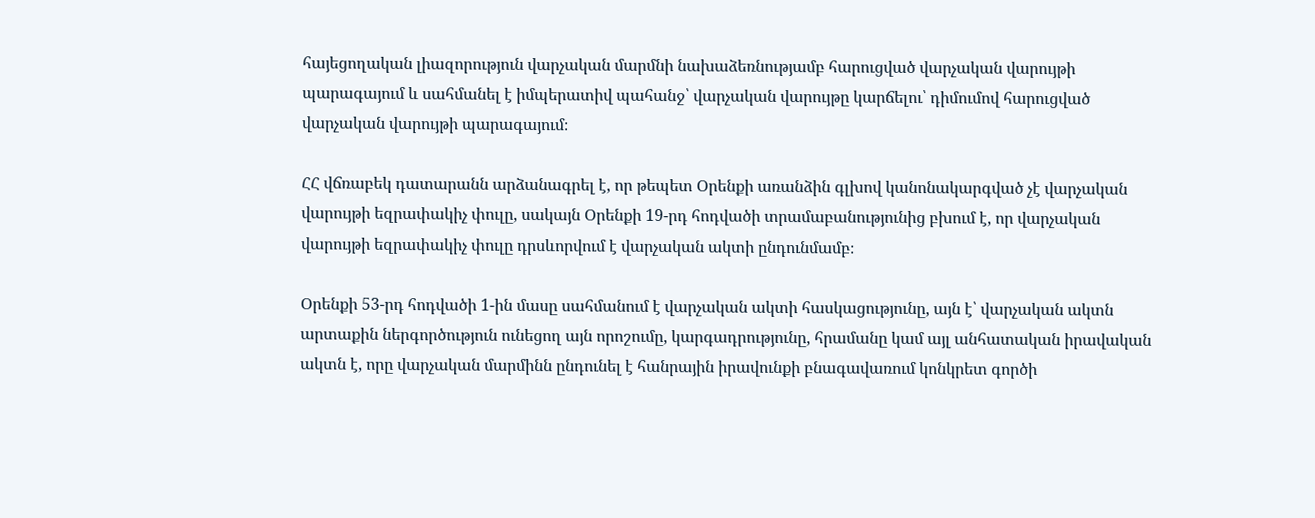հայեցողական լիազորություն վարչական մարմնի նախաձեռնությամբ հարուցված վարչական վարույթի պարագայում և սահմանել է իմպերատիվ պահանջ՝ վարչական վարույթը կարճելու՝ դիմումով հարուցված վարչական վարույթի պարագայում։

ՀՀ վճռաբեկ դատարանն արձանագրել է, որ թեպետ Օրենքի առանձին գլխով կանոնակարգված չէ վարչական վարույթի եզրափակիչ փուլը, սակայն Օրենքի 19-րդ հոդվածի տրամաբանությունից բխում է, որ վարչական վարույթի եզրափակիչ փուլը դրսևորվում է վարչական ակտի ընդունմամբ։

Օրենքի 53-րդ հոդվածի 1-ին մասը սահմանում է վարչական ակտի հասկացությունը, այն է՝ վարչական ակտն արտաքին ներգործություն ունեցող այն որոշումը, կարգադրությունը, հրամանը կամ այլ անհատական իրավական ակտն է, որը վարչական մարմինն ընդունել է հանրային իրավունքի բնագավառում կոնկրետ գործի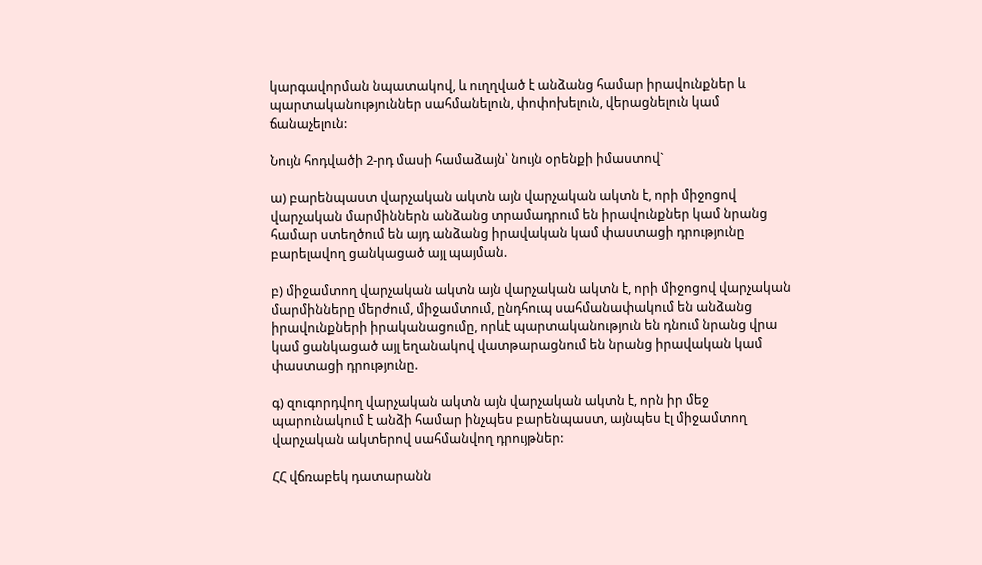կարգավորման նպատակով, և ուղղված է անձանց համար իրավունքներ և պարտականություններ սահմանելուն, փոփոխելուն, վերացնելուն կամ ճանաչելուն:

Նույն հոդվածի 2-րդ մասի համաձայն՝ նույն օրենքի իմաստով`

ա) բարենպաստ վարչական ակտն այն վարչական ակտն է, որի միջոցով վարչական մարմիններն անձանց տրամադրում են իրավունքներ կամ նրանց համար ստեղծում են այդ անձանց իրավական կամ փաստացի դրությունը բարելավող ցանկացած այլ պայման.

բ) միջամտող վարչական ակտն այն վարչական ակտն է, որի միջոցով վարչական մարմինները մերժում, միջամտում, ընդհուպ սահմանափակում են անձանց իրավունքների իրականացումը, որևէ պարտականություն են դնում նրանց վրա կամ ցանկացած այլ եղանակով վատթարացնում են նրանց իրավական կամ փաստացի դրությունը.

գ) զուգորդվող վարչական ակտն այն վարչական ակտն է, որն իր մեջ պարունակում է անձի համար ինչպես բարենպաստ, այնպես էլ միջամտող վարչական ակտերով սահմանվող դրույթներ:

ՀՀ վճռաբեկ դատարանն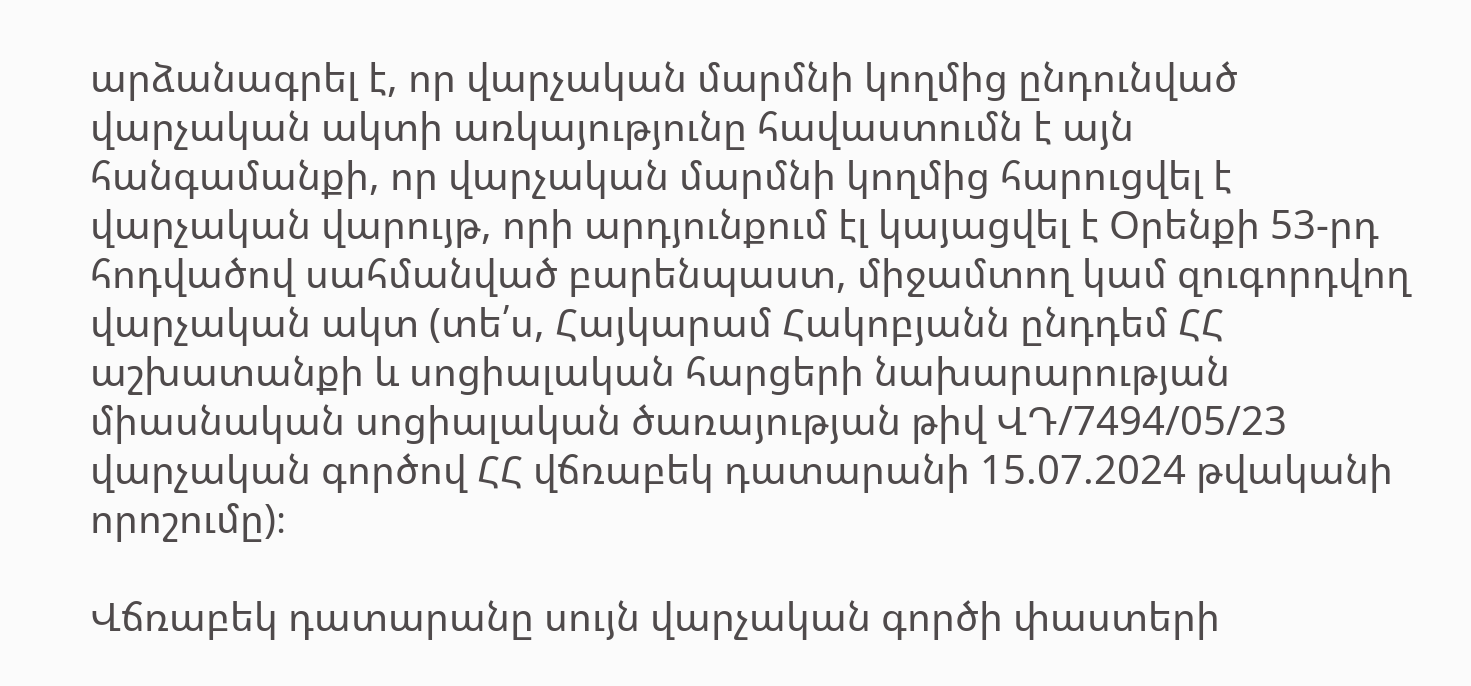արձանագրել է, որ վարչական մարմնի կողմից ընդունված վարչական ակտի առկայությունը հավաստումն է այն հանգամանքի, որ վարչական մարմնի կողմից հարուցվել է վարչական վարույթ, որի արդյունքում էլ կայացվել է Օրենքի 53-րդ հոդվածով սահմանված բարենպաստ, միջամտող կամ զուգորդվող վարչական ակտ (տե՛ս, Հայկարամ Հակոբյանն ընդդեմ ՀՀ աշխատանքի և սոցիալական հարցերի նախարարության միասնական սոցիալական ծառայության թիվ ՎԴ/7494/05/23 վարչական գործով ՀՀ վճռաբեկ դատարանի 15.07.2024 թվականի որոշումը)։

Վճռաբեկ դատարանը սույն վարչական գործի փաստերի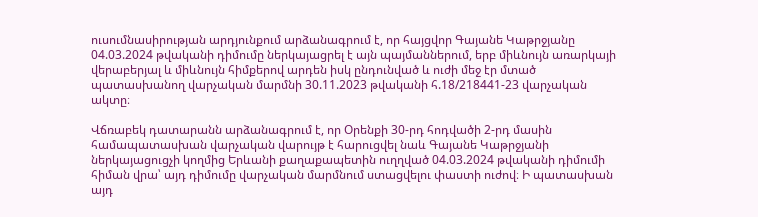ուսումնասիրության արդյունքում արձանագրում է, որ հայցվոր Գայանե Կաթրջյանը 04.03.2024 թվականի դիմումը ներկայացրել է այն պայմաններում, երբ միևնույն առարկայի վերաբերյալ և միևնույն հիմքերով արդեն իսկ ընդունված և ուժի մեջ էր մտած պատասխանող վարչական մարմնի 30.11.2023 թվականի հ.18/218441-23 վարչական ակտը։

Վճռաբեկ դատարանն արձանագրում է, որ Օրենքի 30-րդ հոդվածի 2-րդ մասին համապատասխան վարչական վարույթ է հարուցվել նաև Գայանե Կաթրջյանի ներկայացուցչի կողմից Երևանի քաղաքապետին ուղղված 04.03.2024 թվականի դիմումի հիման վրա՝ այդ դիմումը վարչական մարմնում ստացվելու փաստի ուժով։ Ի պատասխան այդ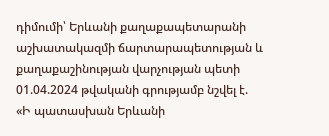դիմումի՝ Երևանի քաղաքապետարանի աշխատակազմի ճարտարապետության և քաղաքաշինության վարչության պետի 01.04.2024 թվականի գրությամբ նշվել է. «Ի պատասխան Երևանի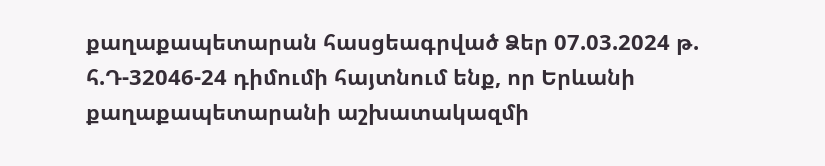քաղաքապետարան հասցեագրված Ձեր 07.03.2024 թ. հ.Դ-32046-24 դիմումի հայտնում ենք, որ Երևանի քաղաքապետարանի աշխատակազմի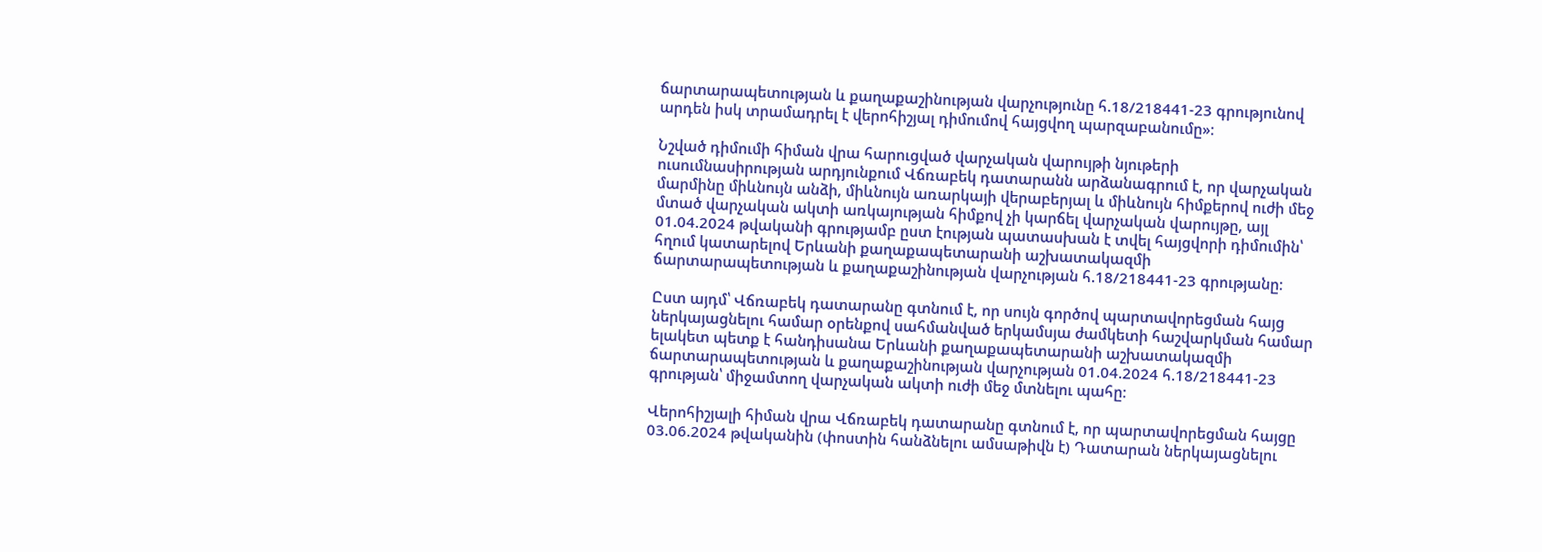ճարտարապետության և քաղաքաշինության վարչությունը հ.18/218441-23 գրությունով արդեն իսկ տրամադրել է վերոհիշյալ դիմումով հայցվող պարզաբանումը»։

Նշված դիմումի հիման վրա հարուցված վարչական վարույթի նյութերի ուսումնասիրության արդյունքում Վճռաբեկ դատարանն արձանագրում է, որ վարչական մարմինը միևնույն անձի, միևնույն առարկայի վերաբերյալ և միևնույն հիմքերով ուժի մեջ մտած վարչական ակտի առկայության հիմքով չի կարճել վարչական վարույթը, այլ 01.04.2024 թվականի գրությամբ ըստ էության պատասխան է տվել հայցվորի դիմումին՝ հղում կատարելով Երևանի քաղաքապետարանի աշխատակազմի ճարտարապետության և քաղաքաշինության վարչության հ.18/218441-23 գրությանը։

Ըստ այդմ՝ Վճռաբեկ դատարանը գտնում է, որ սույն գործով պարտավորեցման հայց ներկայացնելու համար օրենքով սահմանված երկամսյա ժամկետի հաշվարկման համար ելակետ պետք է հանդիսանա Երևանի քաղաքապետարանի աշխատակազմի ճարտարապետության և քաղաքաշինության վարչության 01.04.2024 հ.18/218441-23 գրության՝ միջամտող վարչական ակտի ուժի մեջ մտնելու պահը։

Վերոհիշյալի հիման վրա Վճռաբեկ դատարանը գտնում է, որ պարտավորեցման հայցը 03.06.2024 թվականին (փոստին հանձնելու ամսաթիվն է) Դատարան ներկայացնելու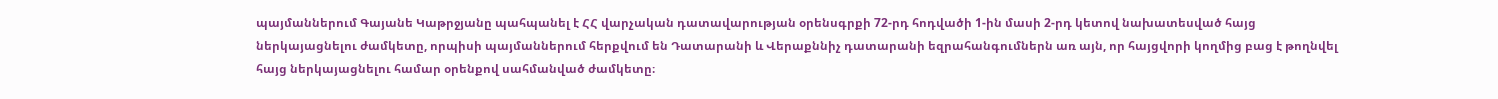պայմաններում Գայանե Կաթրջյանը պահպանել է ՀՀ վարչական դատավարության օրենսգրքի 72-րդ հոդվածի 1-ին մասի 2-րդ կետով նախատեսված հայց ներկայացնելու ժամկետը, որպիսի պայմաններում հերքվում են Դատարանի և Վերաքննիչ դատարանի եզրահանգումներն առ այն, որ հայցվորի կողմից բաց է թողնվել հայց ներկայացնելու համար օրենքով սահմանված ժամկետը։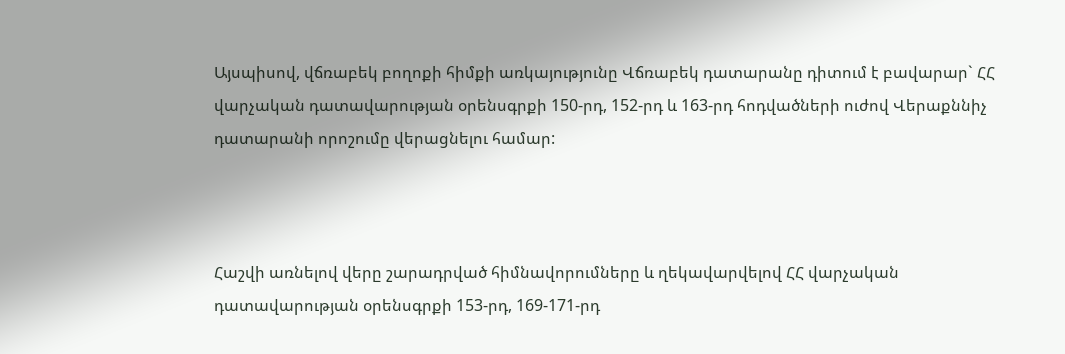Այսպիսով, վճռաբեկ բողոքի հիմքի առկայությունը Վճռաբեկ դատարանը դիտում է բավարար` ՀՀ վարչական դատավարության օրենսգրքի 150-րդ, 152-րդ և 163-րդ հոդվածների ուժով Վերաքննիչ դատարանի որոշումը վերացնելու համար:



Հաշվի առնելով վերը շարադրված հիմնավորումները և ղեկավարվելով ՀՀ վարչական դատավարության օրենսգրքի 153-րդ, 169-171-րդ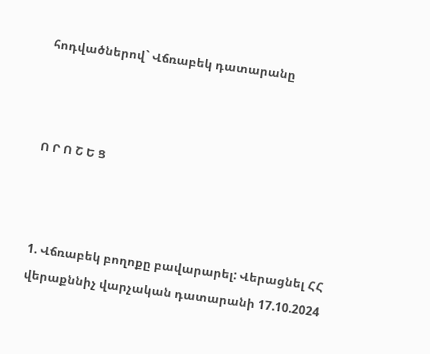հոդվածներով` Վճռաբեկ դատարանը



Ո Ր Ո Շ Ե Ց



1. Վճռաբեկ բողոքը բավարարել: Վերացնել ՀՀ վերաքննիչ վարչական դատարանի 17.10.2024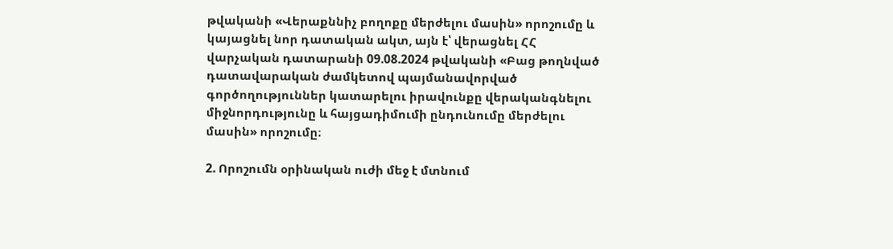թվականի «Վերաքննիչ բողոքը մերժելու մասին» որոշումը և կայացնել նոր դատական ակտ, այն է՝ վերացնել ՀՀ վարչական դատարանի 09.08.2024 թվականի «Բաց թողնված դատավարական ժամկետով պայմանավորված գործողություններ կատարելու իրավունքը վերականգնելու միջնորդությունը և հայցադիմումի ընդունումը մերժելու մասին» որոշումը։

2. Որոշումն օրինական ուժի մեջ է մտնում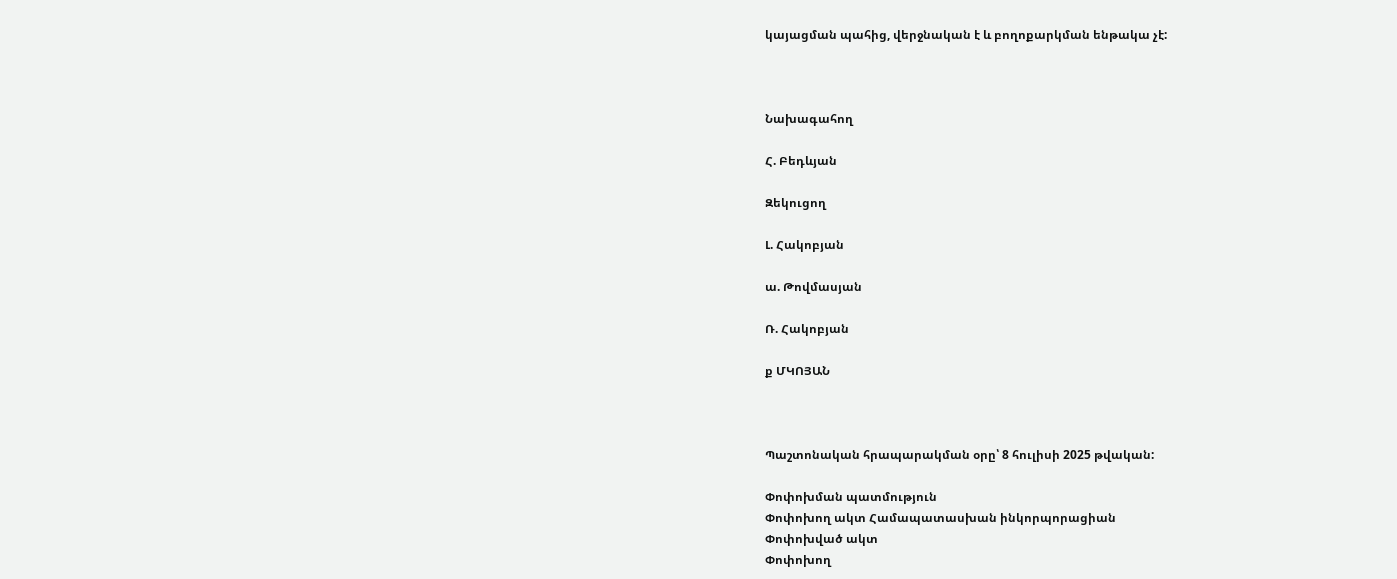կայացման պահից, վերջնական է և բողոքարկման ենթակա չէ:



Նախագահող

Հ. Բեդևյան

Զեկուցող

Լ. Հակոբյան

ա. Թովմասյան

Ռ. Հակոբյան

ք ՄԿՈՅԱՆ



Պաշտոնական հրապարակման օրը՝ 8 հուլիսի 2025 թվական:

Փոփոխման պատմություն
Փոփոխող ակտ Համապատասխան ինկորպորացիան
Փոփոխված ակտ
Փոփոխող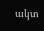ակտ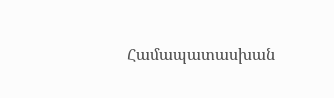Համապատասխան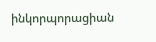ինկորպորացիան